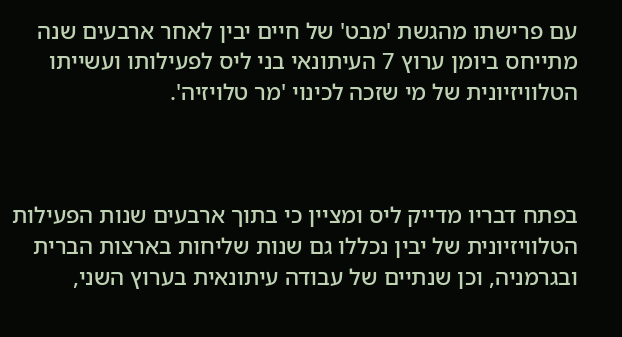עם פרישתו מהגשת 'מבט' של חיים יבין לאחר ארבעים שנה מתייחס ביומן ערוץ 7 העיתונאי בני ליס לפעילותו ועשייתו הטלוויזיונית של מי שזכה לכינוי 'מר טלויזיה'.



בפתח דבריו מדייק ליס ומציין כי בתוך ארבעים שנות הפעילות הטלוויזיונית של יבין נכללו גם שנות שליחות בארצות הברית ובגרמניה, וכן שנתיים של עבודה עיתונאית בערוץ השני,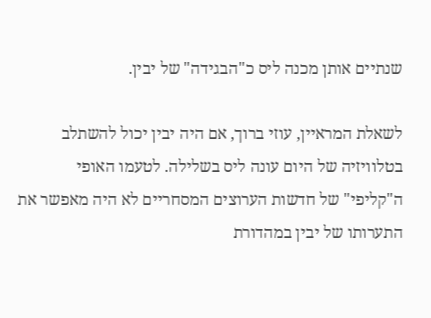שנתיים אותן מכנה ליס כ"הבגידה" של יבין.

לשאלת המראיין, עוזי ברוך, אם היה יבין יכול להשתלב בטלוויזיה של היום עונה ליס בשלילה. לטעמו האופי ה"קליפי" של חדשות הערוצים המסחריים לא היה מאפשר את התערותו של יבין במהדורת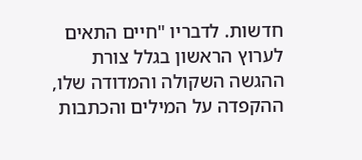חדשות. לדבריו "חיים התאים לערוץ הראשון בגלל צורת ההגשה השקולה והמדודה שלו, ההקפדה על המילים והכתבות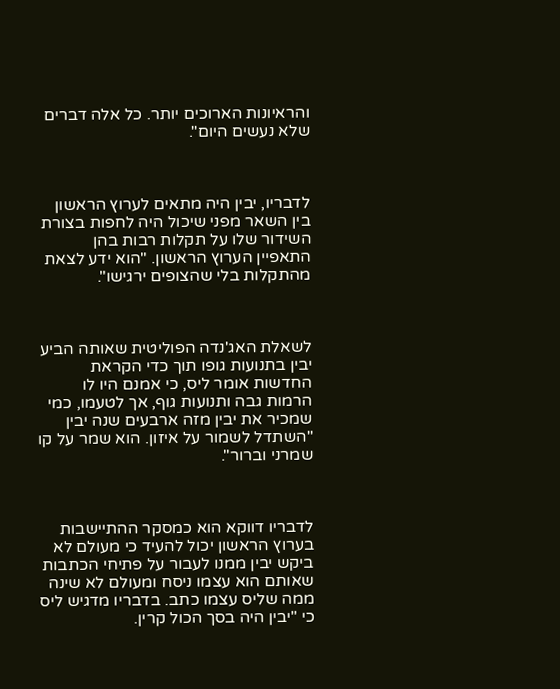והראיונות הארוכים יותר. כל אלה דברים שלא נעשים היום".



לדבריו, יבין היה מתאים לערוץ הראשון בין השאר מפני שיכול היה לחפות בצורת השידור שלו על תקלות רבות בהן התאפיין הערוץ הראשון. "הוא ידע לצאת מהתקלות בלי שהצופים ירגישו".



לשאלת האג'נדה הפוליטית שאותה הביע יבין בתנועות גופו תוך כדי הקראת החדשות אומר ליס, כי אמנם היו לו הרמות גבה ותנועות גוף, אך לטעמו, כמי שמכיר את יבין מזה ארבעים שנה יבין "השתדל לשמור על איזון. הוא שמר על קו שמרני וברור".



לדבריו דווקא הוא כמסקר ההתיישבות בערוץ הראשון יכול להעיד כי מעולם לא ביקש יבין ממנו לעבור על פתיחי הכתבות שאותם הוא עצמו ניסח ומעולם לא שינה ממה שליס עצמו כתב. בדבריו מדגיש ליס כי "יבין היה בסך הכול קרין.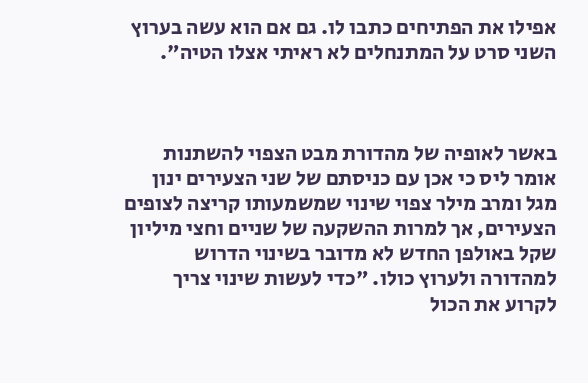אפילו את הפתיחים כתבו לו. גם אם הוא עשה בערוץ השני סרט על המתנחלים לא ראיתי אצלו הטיה".



באשר לאופיה של מהדורת מבט הצפוי להשתנות אומר ליס כי אכן עם כניסתם של שני הצעירים ינון מגל ומרב מילר צפוי שינוי שמשמעותו קריצה לצופים הצעירים, אך למרות ההשקעה של שניים וחצי מיליון שקל באולפן החדש לא מדובר בשינוי הדרוש למהדורה ולערוץ כולו. "כדי לעשות שינוי צריך לקרוע את הכול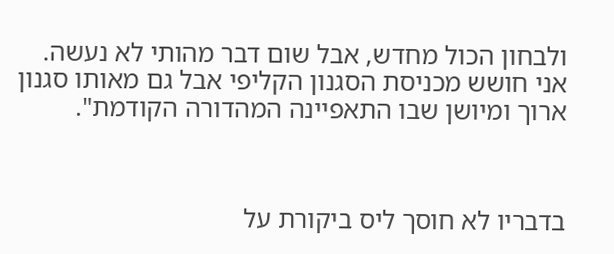ולבחון הכול מחדש, אבל שום דבר מהותי לא נעשה. אני חושש מכניסת הסגנון הקליפי אבל גם מאותו סגנון ארוך ומיושן שבו התאפיינה המהדורה הקודמת".



בדבריו לא חוסך ליס ביקורת על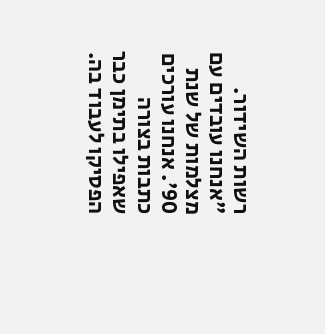רשות השידור. "אנחנו עובדים עם מצלמות של שנת 90'. אנחנו עורכים כתבות בצורה שאפילו בתימן כבר הפסיקו לעבוד בה.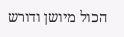הכול מיושן ודורש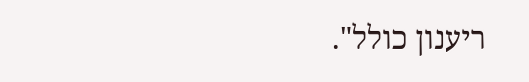ריענון כולל".